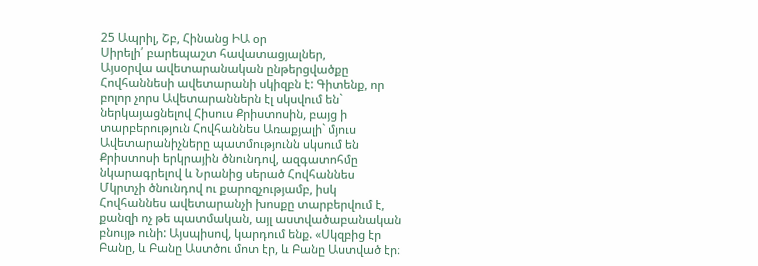25 Ապրիլ, Շբ, Հինանց ԻԱ օր
Սիրելի՛ բարեպաշտ հավատացյալներ,
Այսօրվա ավետարանական ընթերցվածքը Հովհաննեսի ավետարանի սկիզբն է: Գիտենք, որ բոլոր չորս Ավետարաններն էլ սկսվում են` ներկայացնելով Հիսուս Քրիստոսին, բայց ի տարբերություն Հովհաննես Առաքյալի` մյուս Ավետարանիչները պատմությունն սկսում են Քրիստոսի երկրային ծնունդով, ազգատոհմը նկարագրելով և Նրանից սերած Հովհաննես Մկրտչի ծնունդով ու քարոզչությամբ, իսկ Հովհաննես ավետարանչի խոսքը տարբերվում է, քանզի ոչ թե պատմական, այլ աստվածաբանական բնույթ ունի: Այսպիսով, կարդում ենք. «Սկզբից էր Բանը, և Բանը Աստծու մոտ էր, և Բանը Աստված էր։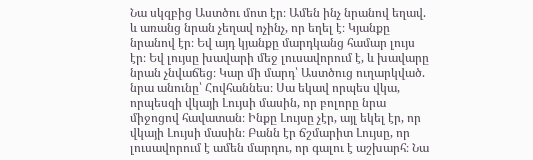Նա սկզբից Աստծու մոտ էր։ Ամեն ինչ նրանով եղավ. և առանց նրան չեղավ ոչինչ, որ եղել է։ Կյանքը նրանով էր։ Եվ այդ կյանքը մարդկանց համար լույս էր։ Եվ լույսը խավարի մեջ լուսավորում է, և խավարը նրան չնվաճեց։ Կար մի մարդ՝ Աստծուց ուղարկված. նրա անունը՝ Հովհաննես։ Սա եկավ որպես վկա, որպեսզի վկայի Լույսի մասին, որ բոլորը նրա միջոցով հավատան։ Ինքը Լույսը չէր, այլ եկել էր, որ վկայի Լույսի մասին։ Բանն էր ճշմարիտ Լույսը, որ լուսավորում է ամեն մարդու, որ գալու է աշխարհ։ Նա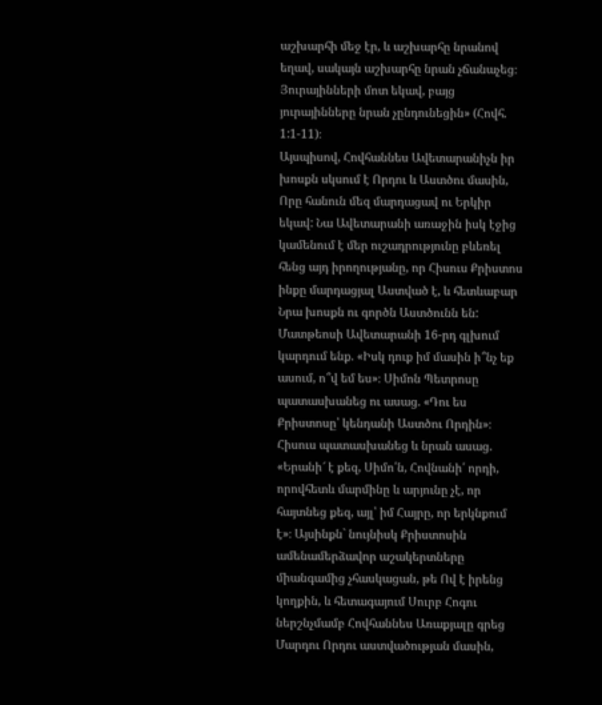աշխարհի մեջ էր, և աշխարհը նրանով եղավ, սակայն աշխարհը նրան չճանաչեց։ Յուրայինների մոտ եկավ, բայց յուրայինները նրան չընդունեցին» (Հովհ. 1:1-11)։
Այսպիսով, Հովհաննես Ավետարանիչն իր խոսքն սկսում է Որդու և Աստծու մասին, Որը հանուն մեզ մարդացավ ու Երկիր եկավ: Նա Ավետարանի առաջին իսկ էջից կամենում է մեր ուշադրությունը բևեռել հենց այդ իրողությանը, որ Հիսուս Քրիստոս ինքը մարդացյալ Աստված է, և հետևաբար Նրա խոսքն ու գործն Աստծունն են:
Մատթեոսի Ավետարանի 16-րդ գլխում կարդում ենք. «Իսկ դուք իմ մասին ի՞նչ եք ասում, ո՞վ եմ ես»։ Սիմոն Պետրոսը պատասխանեց ու ասաց. «Դու ես Քրիստոսը՝ կենդանի Աստծու Որդին»։ Հիսուս պատասխանեց և նրան ասաց. «Երանի՜ է քեզ, Սիմո՛ն, Հովնանի՛ որդի, որովհետև մարմինը և արյունը չէ, որ հայտնեց քեզ, այլ՝ իմ Հայրը, որ երկնքում է»։ Այսինքն` նույնիսկ Քրիստոսին ամենամերձավոր աշակերտները միանգամից չհասկացան, թե Ով է իրենց կողքին, և հետագայում Սուրբ Հոգու ներշնչմամբ Հովհաննես Առաքյալը գրեց Մարդու Որդու աստվածության մասին,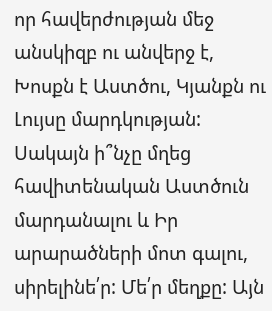որ հավերժության մեջ անսկիզբ ու անվերջ է, Խոսքն է Աստծու, Կյանքն ու Լույսը մարդկության:
Սակայն ի՞նչը մղեց հավիտենական Աստծուն մարդանալու և Իր արարածների մոտ գալու, սիրելինե՛ր: Մե՛ր մեղքը: Այն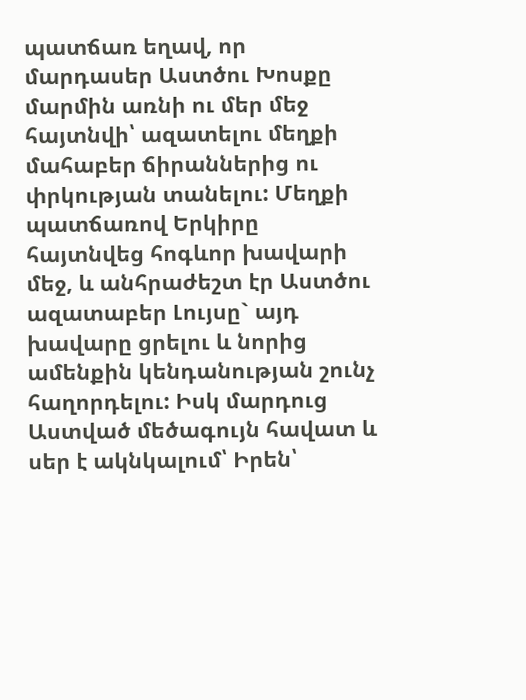պատճառ եղավ, որ մարդասեր Աստծու Խոսքը մարմին առնի ու մեր մեջ հայտնվի՝ ազատելու մեղքի մահաբեր ճիրաններից ու փրկության տանելու: Մեղքի պատճառով Երկիրը հայտնվեց հոգևոր խավարի մեջ, և անհրաժեշտ էր Աստծու ազատաբեր Լույսը` այդ խավարը ցրելու և նորից ամենքին կենդանության շունչ հաղորդելու: Իսկ մարդուց Աստված մեծագույն հավատ և սեր է ակնկալում՝ Իրեն՝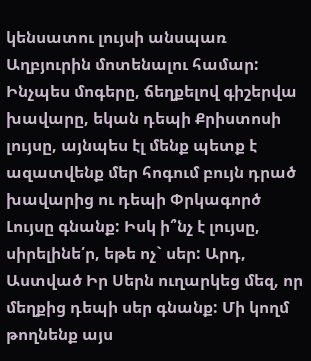կենսատու լույսի անսպառ Աղբյուրին մոտենալու համար: Ինչպես մոգերը, ճեղքելով գիշերվա խավարը, եկան դեպի Քրիստոսի լույսը, այնպես էլ մենք պետք է ազատվենք մեր հոգում բույն դրած խավարից ու դեպի Փրկագործ Լույսը գնանք: Իսկ ի՞նչ է լույսը, սիրելինե՛ր, եթե ոչ` սեր: Արդ, Աստված Իր Սերն ուղարկեց մեզ, որ մեղքից դեպի սեր գնանք: Մի կողմ թողնենք այս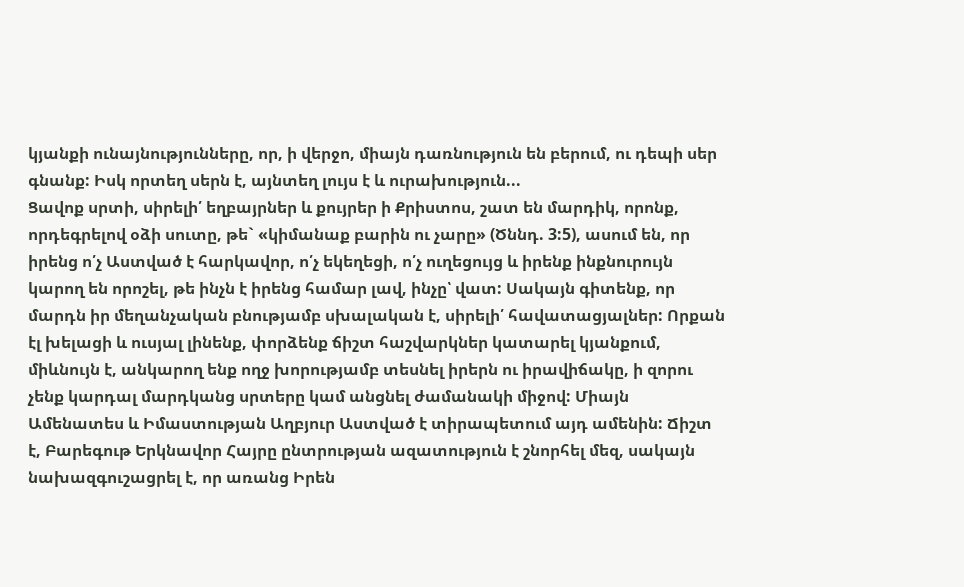կյանքի ունայնությունները, որ, ի վերջո, միայն դառնություն են բերում, ու դեպի սեր գնանք: Իսկ որտեղ սերն է, այնտեղ լույս է և ուրախություն...
Ցավոք սրտի, սիրելի՛ եղբայրներ և քույրեր ի Քրիստոս, շատ են մարդիկ, որոնք, որդեգրելով օձի սուտը, թե` «կիմանաք բարին ու չարը» (Ծննդ. 3:5), ասում են, որ իրենց ո՛չ Աստված է հարկավոր, ո՛չ եկեղեցի, ո՛չ ուղեցույց և իրենք ինքնուրույն կարող են որոշել, թե ինչն է իրենց համար լավ, ինչը՝ վատ: Սակայն գիտենք, որ մարդն իր մեղանչական բնությամբ սխալական է, սիրելի՛ հավատացյալներ: Որքան էլ խելացի և ուսյալ լինենք, փորձենք ճիշտ հաշվարկներ կատարել կյանքում, միևնույն է, անկարող ենք ողջ խորությամբ տեսնել իրերն ու իրավիճակը, ի զորու չենք կարդալ մարդկանց սրտերը կամ անցնել ժամանակի միջով: Միայն Ամենատես և Իմաստության Աղբյուր Աստված է տիրապետում այդ ամենին: Ճիշտ է, Բարեգութ Երկնավոր Հայրը ընտրության ազատություն է շնորհել մեզ, սակայն նախազգուշացրել է, որ առանց Իրեն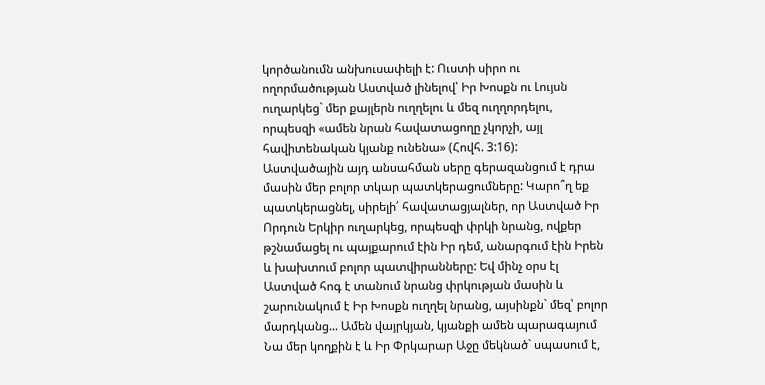կործանումն անխուսափելի է: Ուստի սիրո ու ողորմածության Աստված լինելով՝ Իր Խոսքն ու Լույսն ուղարկեց` մեր քայլերն ուղղելու և մեզ ուղղորդելու, որպեսզի «ամեն նրան հավատացողը չկորչի, այլ հավիտենական կյանք ունենա» (Հովհ. 3:16):
Աստվածային այդ անսահման սերը գերազանցում է դրա մասին մեր բոլոր տկար պատկերացումները: Կարո՞ղ եք պատկերացնել, սիրելի՛ հավատացյալներ, որ Աստված Իր Որդուն Երկիր ուղարկեց, որպեսզի փրկի նրանց, ովքեր թշնամացել ու պայքարում էին Իր դեմ, անարգում էին Իրեն և խախտում բոլոր պատվիրանները: Եվ մինչ օրս էլ Աստված հոգ է տանում նրանց փրկության մասին և շարունակում է Իր Խոսքն ուղղել նրանց, այսինքն` մեզ՝ բոլոր մարդկանց... Ամեն վայրկյան, կյանքի ամեն պարագայում Նա մեր կողքին է և Իր Փրկարար Աջը մեկնած` սպասում է,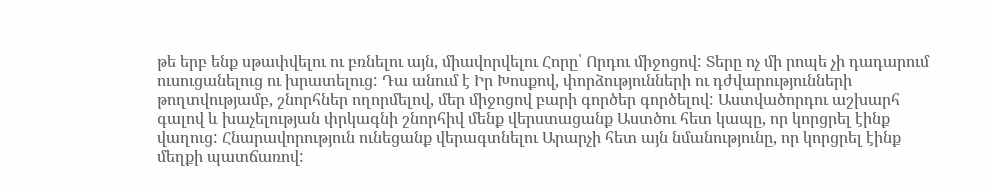թե երբ ենք սթափվելու ու բռնելու այն, միավորվելու Հորը՝ Որդու միջոցով: Տերը ոչ մի րոպե չի դադարում ուսուցանելուց ու խրատելուց: Դա անում է Իր Խոսքով, փորձությունների ու դժվարությունների թողտվությամբ, շնորհներ ողորմելով, մեր միջոցով բարի գործեր գործելով: Աստվածորդու աշխարհ գալով և խաչելության փրկագնի շնորհիվ մենք վերստացանք Աստծու հետ կապը, որ կորցրել էինք վաղուց: Հնարավորություն ունեցանք վերագտնելու Արարչի հետ այն նմանությունը, որ կորցրել էինք մեղքի պատճառով: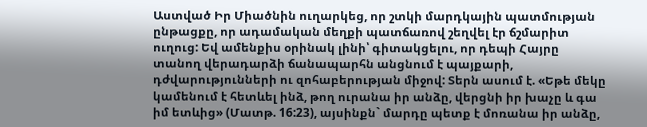Աստված Իր Միածնին ուղարկեց, որ շտկի մարդկային պատմության ընթացքը, որ ադամական մեղքի պատճառով շեղվել էր ճշմարիտ ուղուց: Եվ ամենքիս օրինակ լինի՝ գիտակցելու, որ դեպի Հայրը տանող վերադարձի ճանապարհն անցնում է պայքարի, դժվարությունների ու զոհաբերության միջով: Տերն ասում է. «Եթե մեկը կամենում է հետևել ինձ, թող ուրանա իր անձը, վերցնի իր խաչը և գա իմ ետևից» (Մատթ. 16:23), այսինքն` մարդը պետք է մոռանա իր անձը,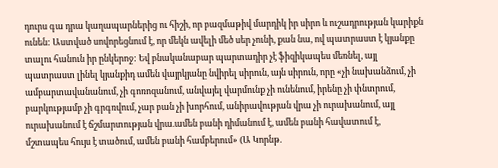դուրս գա դրա կաղապարներից ու հիշի, որ բազմաթիվ մարդիկ իր սիրո և ուշադրության կարիքն ունեն: Աստված սովորեցնում է, որ մեկն ավելի մեծ սեր չունի, քան նա, ով պատրաստ է կյանքը տալու հանուն իր ընկերոջ: Եվ բնականաբար պարտադիր չէ ֆիզիկապես մեռնել, այլ պատրաստ լինել կյանքիդ ամեն վայրկյանը նվիրել սիրուն, այն սիրուն, որը «չի նախանձում, չի ամբարտավանանում, չի գոռոզանում, անվայել վարմունք չի ունենում, իրենը չի փնտրում, բարկությամբ չի գրգռվում, չար բան չի խորհում, անիրավության վրա չի ուրախանում, այլ ուրախանում է ճշմարտության վրա.ամեն բանի դիմանում է, ամեն բանի հավատում է, մշտապես հույս է տածում, ամեն բանի համբերում» (Ա Կորնթ.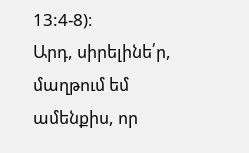13:4-8)։
Արդ, սիրելինե՛ր, մաղթում եմ ամենքիս, որ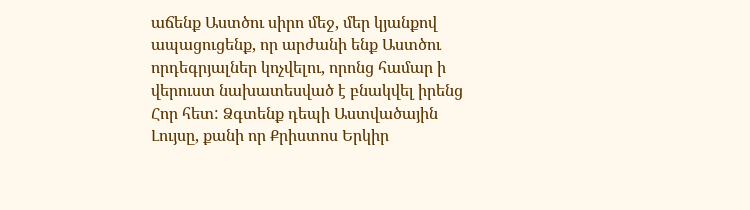աճենք Աստծու սիրո մեջ, մեր կյանքով ապացուցենք, որ արժանի ենք Աստծու որդեգրյալներ կոչվելու, որոնց համար ի վերուստ նախատեսված է բնակվել իրենց Հոր հետ: Ձգտենք դեպի Աստվածային Լույսը, քանի որ Քրիստոս Երկիր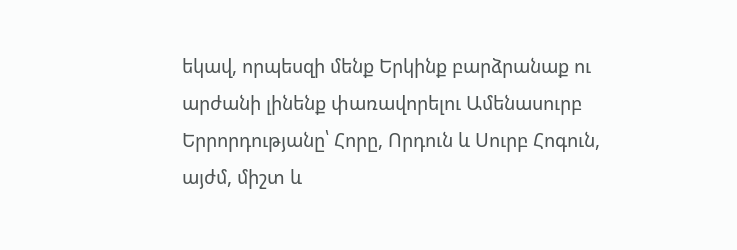եկավ, որպեսզի մենք Երկինք բարձրանաք ու արժանի լինենք փառավորելու Ամենասուրբ Երրորդությանը՝ Հորը, Որդուն և Սուրբ Հոգուն, այժմ, միշտ և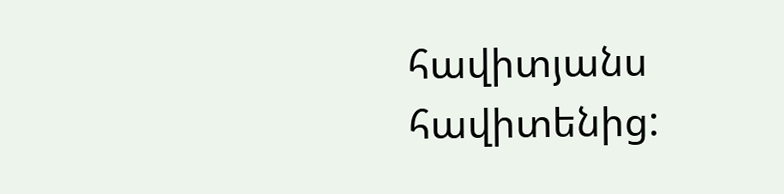հավիտյանս հավիտենից: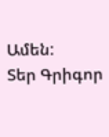Ամեն:
Տեր Գրիգոր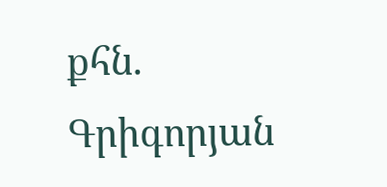քհն. Գրիգորյան